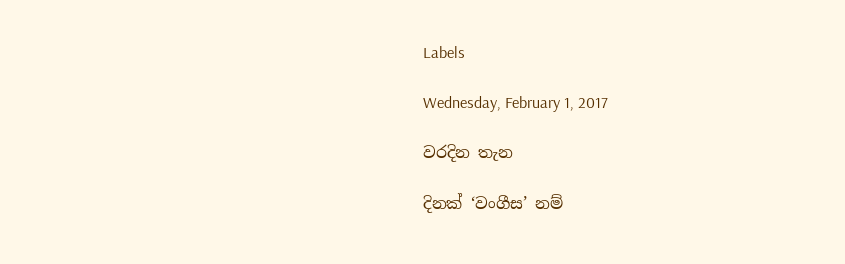Labels

Wednesday, February 1, 2017

වරදින තැන

දිනක් ‘වංගීස’ නම්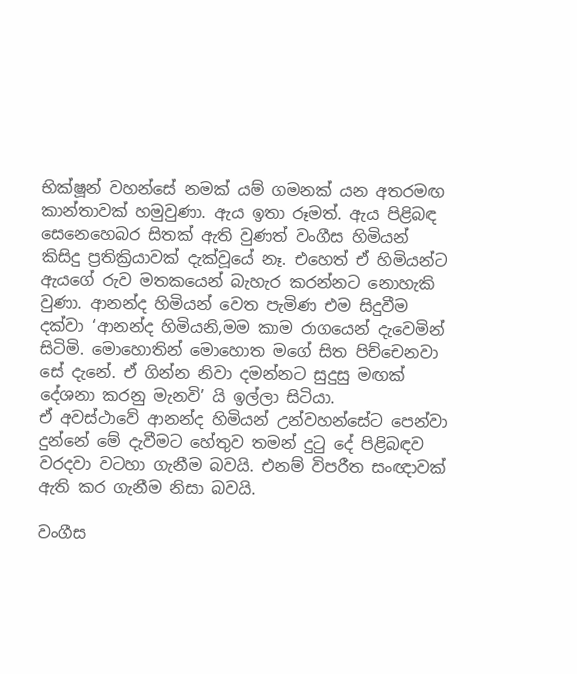භික්ෂූන් වහන්සේ නමක් යම් ගමනක් යන අතරමඟ කාන්තාවක් හමුවුණා. ඇය ඉතා රූමත්. ඇය පිළිබඳ සෙනෙහෙබර සිතක් ඇති වුණත් වංගීස හිමියන් කිසිදු ප්‍රතික්‍රියාවක් දැක්වූයේ නෑ. එහෙත් ඒ හිමියන්ට ඇයගේ රුව මතකයෙන් බැහැර කරන්නට නොහැකි වුණා. ආනන්ද හිමියන් වෙත පැමිණ එම සිදුවීම දක්වා ‘ආනන්ද හිමියනි,මම කාම රාගයෙන් දැවෙමින් සිටිමි. මොහොතින් මොහොත මගේ සිත පිච්චෙනවා සේ දැනේ. ඒ ගින්න නිවා දමන්නට සුදුසු මඟක් දේශනා කරනු මැනවි’ යි ඉල්ලා සිටියා.
ඒ අවස්ථාවේ ආනන්ද හිමියන් උන්වහන්සේට පෙන්වා දුන්නේ මේ දැවීමට හේතුව තමන් දුටු දේ පිළිබඳව වරදවා වටහා ගැනීම බවයි. එනම් විපරීත සංඥාවක් ඇති කර ගැනීම නිසා බවයි.

වංගීස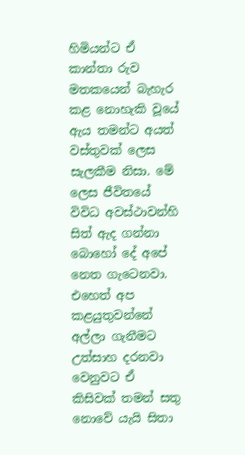හිමියන්ට ඒ කාන්තා රුව මතකයෙන් බැහැර කළ නොහැකි වූයේ ඇය තමන්ට අයත් වස්තුවක් ලෙස සැලකීම නිසා. මේ ලෙස ජීවිතයේ විවිධ අවස්ථාවන්හි සිත් ඇද ගන්නා බොහෝ දේ අපේ නෙත ගැටෙනවා. එහෙත් අප කළයුතුවන්නේ අල්ලා ගැනීමට උත්සාහ දරනවා වෙනුවට ඒ කිසිවක් තමන් සතු නොවේ යැයි සිතා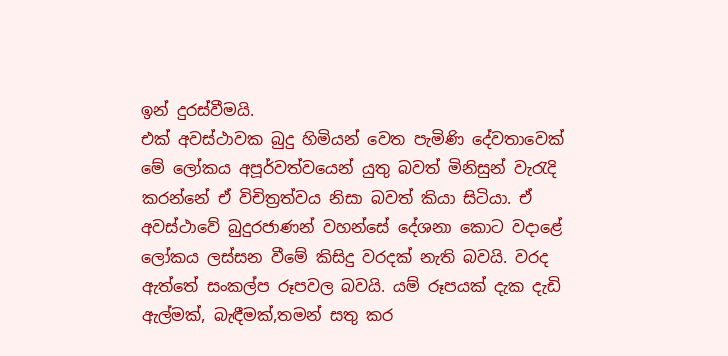ඉන් දුරස්වීමයි.
එක් අවස්ථාවක බුදු හිමියන් වෙත පැමිණි දේවතාවෙක් මේ ලෝකය අපූර්වත්වයෙන් යුතු බවත් මිනිසුන් වැරැදි කරන්නේ ඒ විචිත්‍රත්වය නිසා බවත් කියා සිටියා. ඒ අවස්ථාවේ බුදුරජාණන් වහන්සේ දේශනා කොට වදාළේ ලෝකය ලස්සන වීමේ කිසිදු වරදක් නැති බවයි. වරද ඇත්තේ සංකල්ප රූපවල බවයි. යම් රූපයක් දැක දැඩි ඇල්මක්, බැඳීමක්,තමන් සතු කර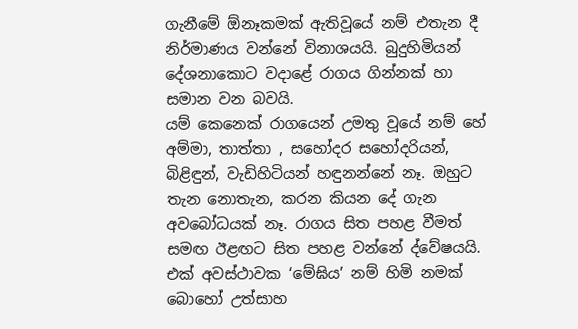ගැනීමේ ඕනෑකමක් ඇතිවූයේ නම් එතැන දී නිර්මාණය වන්නේ විනාශයයි. බුදුහිමියන් දේශනාකොට වදාළේ රාගය ගින්නක් හා සමාන වන බවයි.
යම් කෙනෙක් රාගයෙන් උමතු වූයේ නම් හේ අම්මා, තාත්තා , සහෝදර සහෝදරියන්, බිළිඳුන්, වැඩිහිටියන් හඳුනන්නේ නෑ. ඔහුට තැන නොතැන, කරන කියන දේ ගැන අවබෝධයක් නෑ. රාගය සිත පහළ වීමත් සමඟ ඊළඟට සිත පහළ වන්නේ ද්වේෂයයි.
එක් අවස්ථාවක ‘මේඝිය’ නම් හිමි නමක් බොහෝ උත්සාහ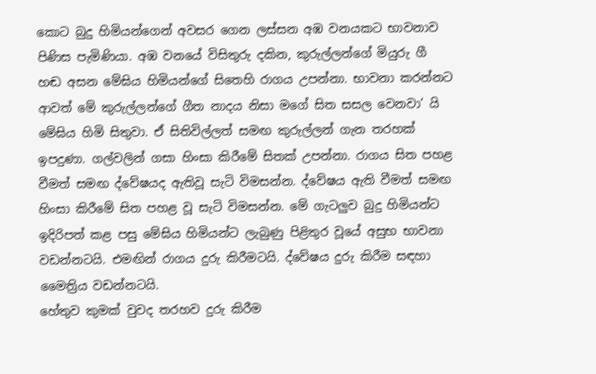කොට බුදු හිමියන්ගෙන් අවසර ගෙන ලස්සන අඹ වනයකට භාවනාව පිණිස පැමිණියා. අඹ වනයේ විසිතුරු දකින, කුරුල්ලන්ගේ මියුරු ගී හඬ අසන මේඝිය හිමියන්ගේ සිතෙහි රාගය උපන්නා. භාවනා කරන්නට ආවත් මේ කුරුල්ලන්ගේ ගීත නාදය නිසා මගේ සිත සසල වෙනවා’ යි මේඝිය හිමි සිතුවා. ඒ සිතිවිල්ලත් සමඟ කුරුල්ලන් ගැන තරහක් ඉපදුණා. ගල්වලින් ගසා හිංසා කිරීමේ සිතක් උපන්නා. රාගය සිත පහළ වීමත් සමඟ ද්වේෂයද ඇතිවූ සැටි විමසන්න. ද්වේෂය ඇති වීමත් සමඟ හිංසා කිරීමේ සිත පහළ වූ සැටි විමසන්න. මේ ගැටලුව බුදු හිමියන්ට ඉදිරිපත් කළ පසු මේඝිය හිමියන්ට ලැබුණු පිළිතුර වූයේ අසුභ භාවනා වඩන්නටයි. එමඟින් රාගය දුරු කිරීමටයි. ද්වේෂය දුරු කිරීම සඳහා මෛත්‍රිය වඩන්නටයි.
හේතුව කුමක් වුවද තරහව දුරු කිරීම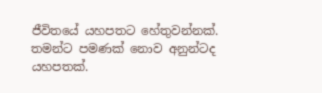ජීවිතයේ යහපතට හේතුවන්නක්. තමන්ට පමණක් නොව අනුන්ටද යහපතක්.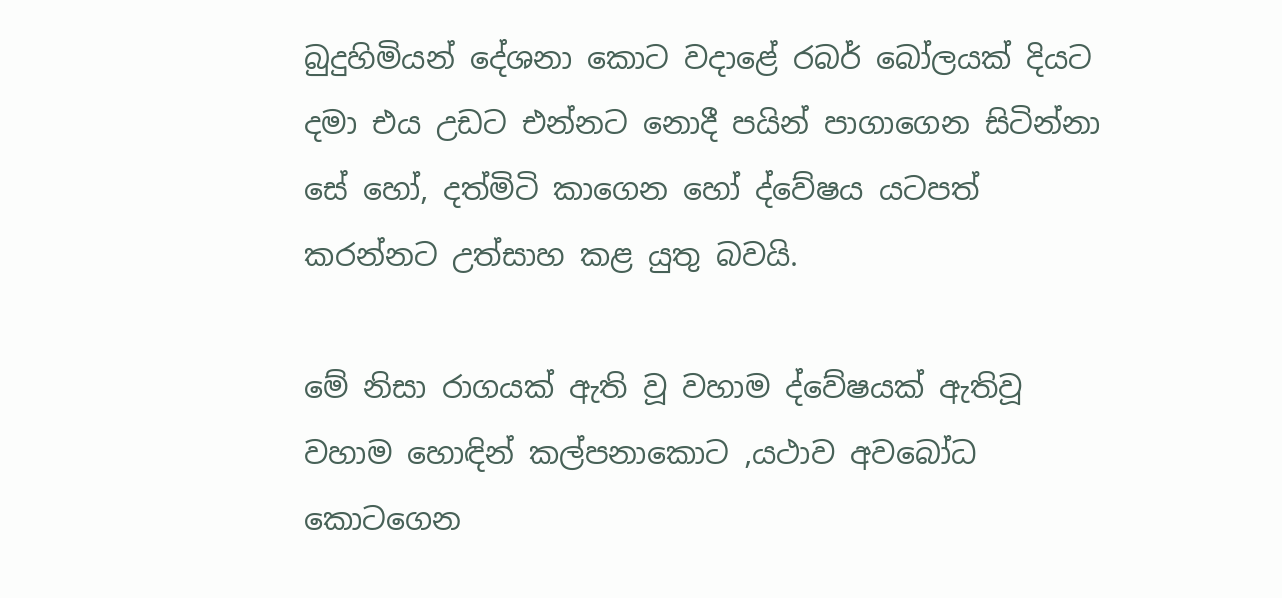බුදුහිමියන් දේශනා කොට වදාළේ රබර් බෝලයක් දියට දමා එය උඩට එන්නට නොදී පයින් පාගාගෙන සිටින්නා සේ හෝ, දත්මිටි කාගෙන හෝ ද්වේෂය යටපත් කරන්නට උත්සාහ කළ යුතු බවයි.

මේ නිසා රාගයක් ඇති වූ වහාම ද්වේෂයක් ඇතිවූ වහාම හොඳින් කල්පනාකොට ,යථාව අවබෝධ කොටගෙන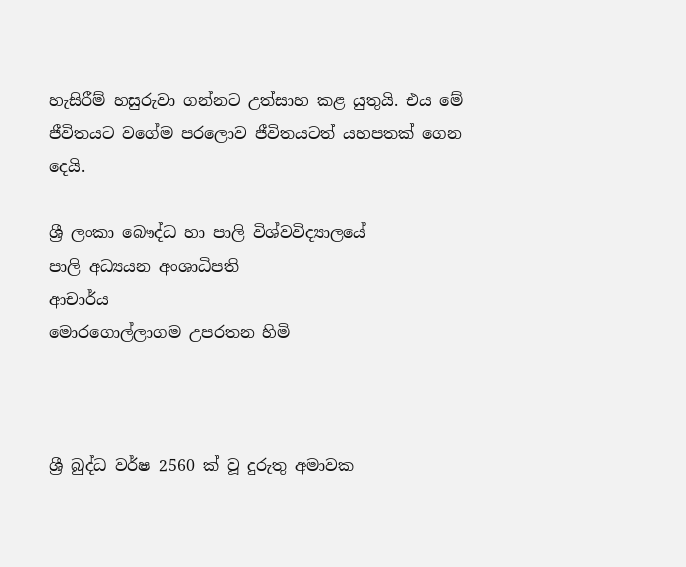හැසිරීම් හසුරුවා ගන්නට උත්සාහ කළ යුතුයි. එය මේ ජීවිතයට වගේම පරලොව ජීවිතයටත් යහපතක් ගෙන දෙයි.

ශ්‍රී ලංකා බෞද්ධ හා පාලි විශ්වවිද්‍යාලයේ
පාලි අධ්‍යයන අංශාධිපති
ආචාර්ය
මොරගොල්ලාගම උපරතන හිමි



ශ්‍රී බුද්ධ වර්ෂ 2560 ක් වූ දුරුතු අමාවක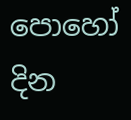පොහෝ දින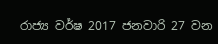රාජ්‍ය වර්ෂ 2017 ජනවාරි 27 වන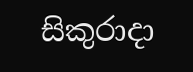සිකුරාදා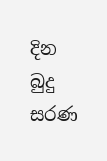දින බුදු සරණ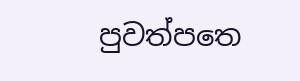පුවත්පත‍ෙ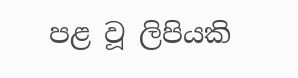පළ වූ ලිපියකි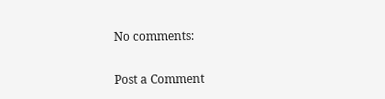No comments:

Post a Comment